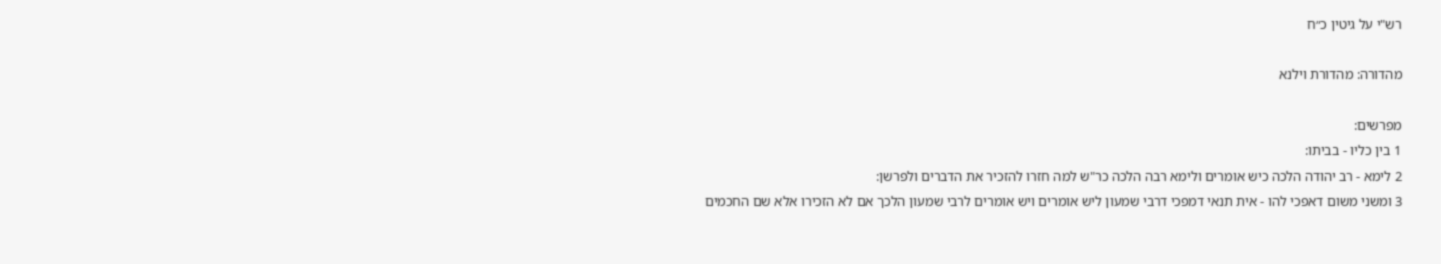רש"י על גיטין כ״ח

מהדורה: מהדורת וילנא

מפרשים:
1 בין כליו - בביתו:
2 לימא - רב יהודה הלכה כיש אומרים ולימא רבה הלכה כר"ש למה חזרו להזכיר את הדברים ולפרשן:
3 ומשני משום דאפכי להו - אית תנאי דמפכי דרבי שמעון ליש אומרים ויש אומרים לרבי שמעון הלכך אם לא הזכירו אלא שם החכמים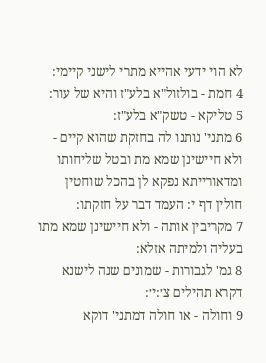לא הוי ידעי אהייא מתרי לישני קיימי:
4 חמת - בולזול"א בלע"ז והיא של עור:
5 טליקא - טשק"א בלע"ז:
6 מתני' נותנו לה בחזקת שהוא קיים - ולא חיישינן שמא מת ובטל שליחותו ומדאורייתא נפקא לן בהכל שוחטין חולין דף י: העמד דבר על חזקתו:
7 מקריבין אותה - ולא חיישינן שמא מתו בעליה ולמיתה אזלא:
8 גמ' לגבורות - שמונים שנה לישנא דקרא תהילים צ׳:י׳:
9 וחולה - או חולה דמתני' דוקא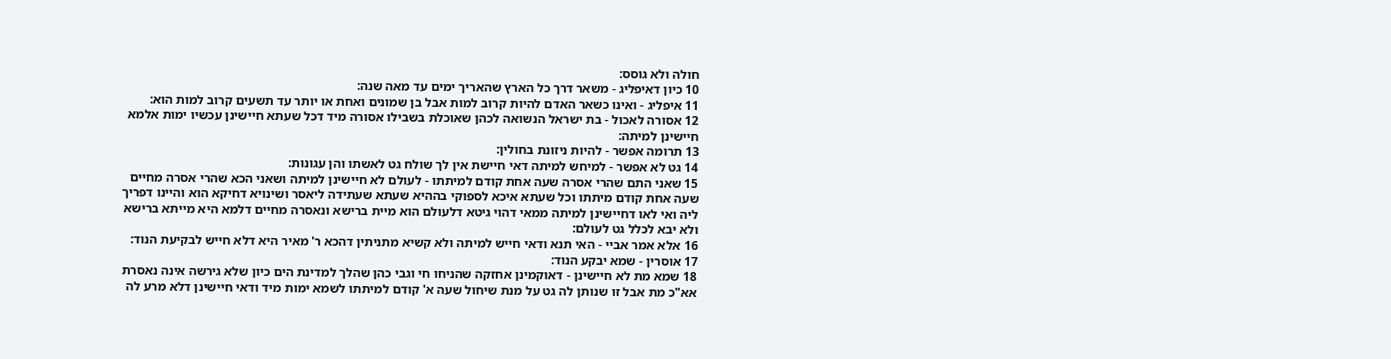חולה ולא גוסס:
10 כיון דאיפליג - משאר דרך כל הארץ שהאריך ימים עד מאה שנה:
11 איפליג - ואינו כשאר האדם להיות קרוב למות אבל בן שמונים ואחת או יותר עד תשעים קרוב למות הוא:
12 אסורה לאכול - בת ישראל הנשואה לכהן שאוכלת בשבילו אסורה מיד דכל שעתא חיישינן עכשיו ימות אלמא חיישינן למיתה:
13 תרומה אפשר - להיות ניזונת בחולין:
14 גט לא אפשר - למיחש למיתה דאי חיישת אין לך שולח גט לאשתו והן עגונות:
15 שאני התם שהרי אסרה שעה אחת קודם למיתתו - לעולם לא חיישינן למיתה ושאני הכא שהרי אסרה מחיים שעה אחת קודם מיתתו וכל שעתא איכא לספוקי בההיא שעתא שעתידה ליאסר ושינויא דחיקא הוא והיינו דפריך ליה ואי לאו דחיישינן למיתה ממאי דהוי גיטא דלעולם הוא מיית ברישא ונאסרה מחיים דלמא היא מייתא ברישא ולא יבא לכלל גט לעולם:
16 אלא אמר אביי - האי תנא ודאי חייש למיתה ולא קשיא מתניתין דהכא ר' מאיר היא דלא חייש לבקיעת הנוד:
17 אוסרין - שמא יבקע הנוד:
18 שמא מת לא חיישינן - דאוקמינן אחזקה שהניחו חי וגבי כהן שהלך למדינת הים כיון שלא גירשה אינה נאסרת אא"כ מת אבל זו שנותן לה גט על מנת שיחול שעה א' קודם למיתתו לשמא ימות מיד ודאי חיישינן דלא מרע לה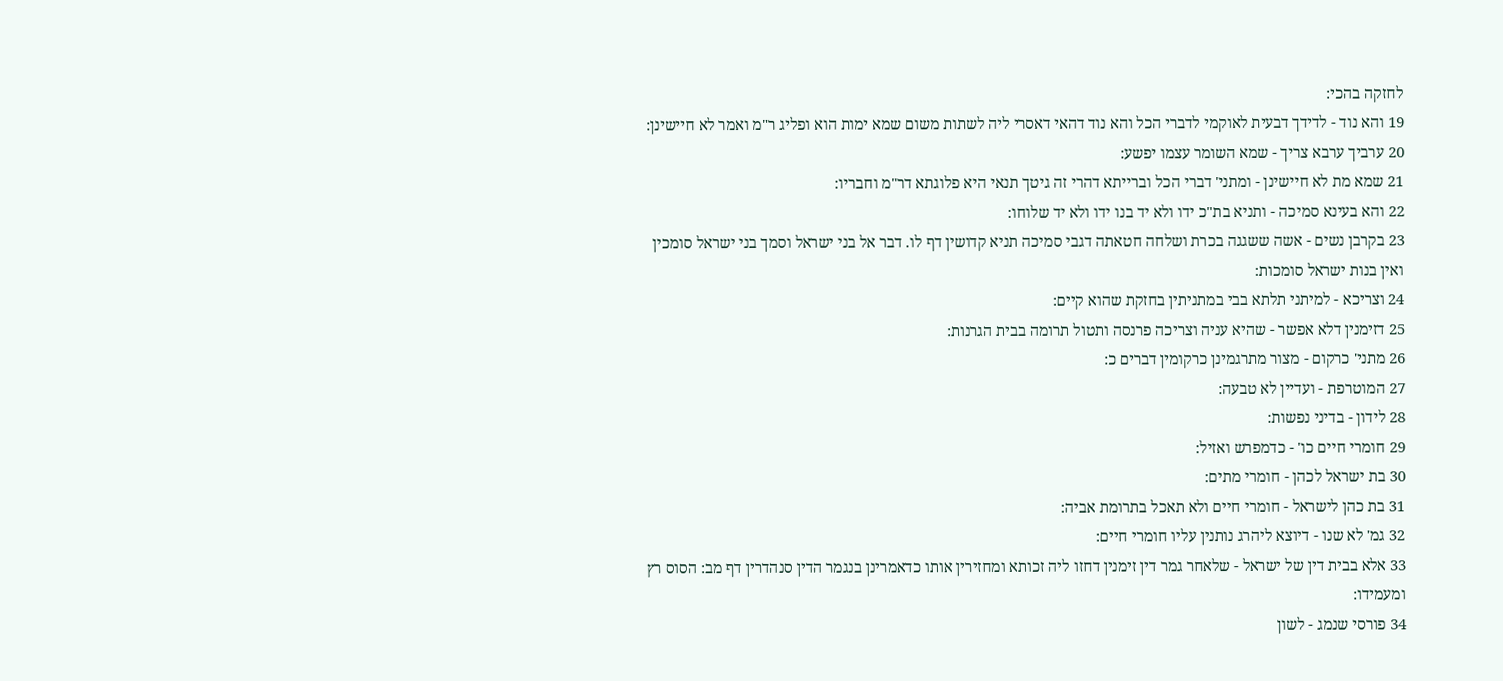לחזקה בהכי:
19 והא נוד - לדידך דבעית לאוקמי לדברי הכל והא נוד דהאי דאסרי ליה לשתות משום שמא ימות הוא ופליג ר"מ ואמר לא חיישינן:
20 ערביך ערבא צריך - שמא השומר עצמו יפשע:
21 שמא מת לא חיישינן - ומתני' דברי הכל וברייתא דהרי זה גיטך תנאי היא פלוגתא דר"מ וחבריו:
22 והא בעינא סמיכה - ותניא בת"כ ידו ולא יד בנו ידו ולא יד שלוחו:
23 בקרבן נשים - אשה ששגגה בכרת ושלחה חטאתה דגבי סמיכה תניא קדושין דף לו. דבר אל בני ישראל וסמך בני ישראל סומכין ואין בנות ישראל סומכות:
24 וצריכא - למיתני תלתא בבי במתניתין בחזקת שהוא קיים:
25 דזימנין דלא אפשר - שהיא עניה וצריכה פרנסה ותטול תרומה בבית הגרנות:
26 מתני' כרקום - מצור מתרגמינן כרקומין דברים כ:
27 המוטרפת - ועדיין לא טבעה:
28 לידון - בדיני נפשות:
29 חומרי חיים כו' - כדמפרש ואזיל:
30 בת ישראל לכהן - חומרי מתים:
31 בת כהן לישראל - חומרי חיים ולא תאכל בתרומת אביה:
32 גמ' לא שנו - דיוצא ליהרג נותנין עליו חומרי חיים:
33 אלא בבית דין של ישראל - שלאחר גמר דין זימנין דחזו ליה זכותא ומחזירין אותו כדאמרינן בנגמר הדין סנהדרין דף מב: הסוס רץ ומעמידו:
34 פורסי שנמג - לשון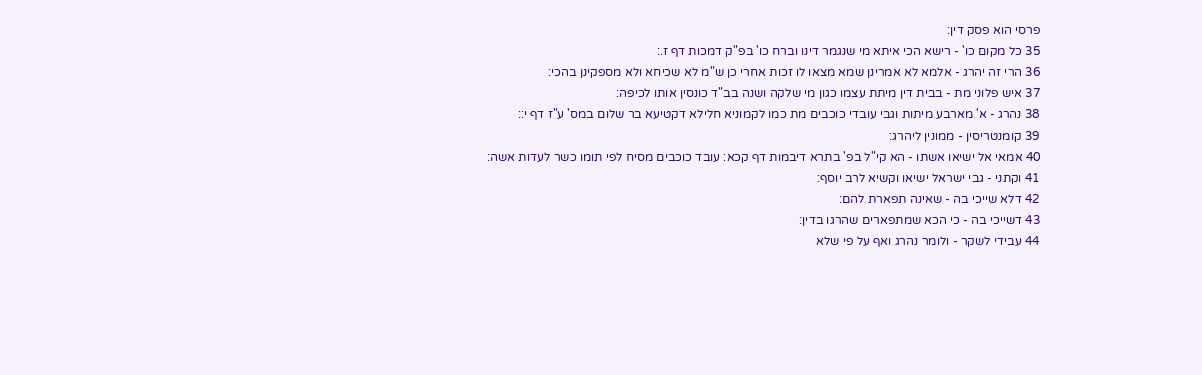פרסי הוא פסק דין:
35 כל מקום כו' - רישא הכי איתא מי שנגמר דינו וברח כו' בפ"ק דמכות דף ז.:
36 הרי זה יהרג - אלמא לא אמרינן שמא מצאו לו זכות אחרי כן ש"מ לא שכיחא ולא מספקינן בהכי:
37 איש פלוני מת - בבית דין מיתת עצמו כגון מי שלקה ושנה בב"ד כונסין אותו לכיפה:
38 נהרג - א' מארבע מיתות וגבי עובדי כוכבים מת כמו לקמוניא חלילא דקטיעא בר שלום במס' ע"ז דף י::
39 קומנטריסין - ממונין ליהרג:
40 אמאי אל ישיאו אשתו - הא קי"ל בפ' בתרא דיבמות דף קכא: עובד כוכבים מסיח לפי תומו כשר לעדות אשה:
41 וקתני - גבי ישראל ישיאו וקשיא לרב יוסף:
42 דלא שייכי בה - שאינה תפארת להם:
43 דשייכי בה - כי הכא שמתפארים שהרגו בדין:
44 עבידי לשקר - ולומר נהרג ואף על פי שלא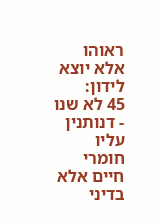ראוהו אלא יוצא לידון:
45 לא שנו - דנותנין עליו חומרי חיים אלא בדיני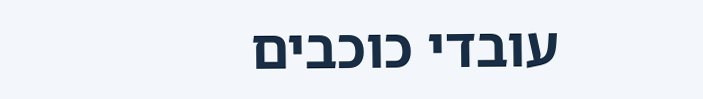עובדי כוכבים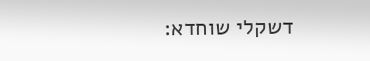דשקלי שוחדא: